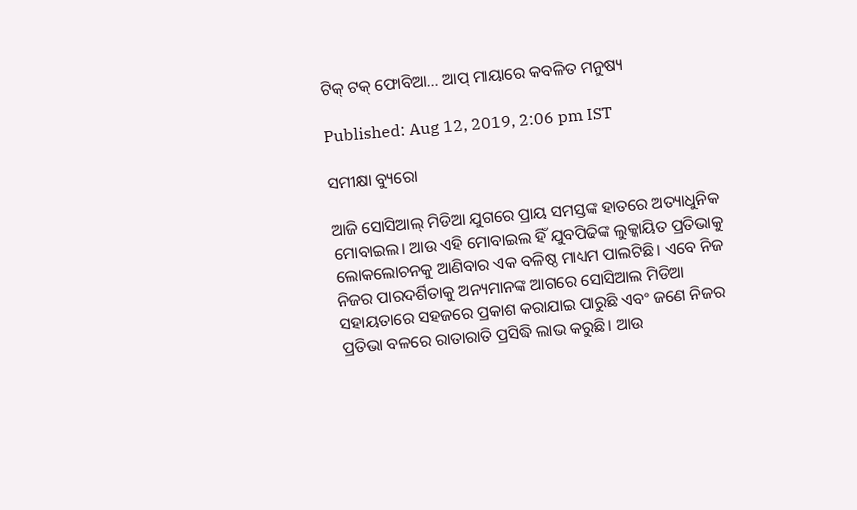ଟିକ୍ ଟକ୍‌ ଫୋବିଆ… ଆପ୍‌ ମାୟାରେ କବଳିତ ମନୁଷ୍ୟ

Published: Aug 12, 2019, 2:06 pm IST

ସମୀକ୍ଷା ବ୍ୟୁରୋ

ଆଜି ସୋସିଆଲ୍‌ ମିଡିଆ ଯୁଗରେ ପ୍ରାୟ ସମସ୍ତଙ୍କ ହାତରେ ଅତ୍ୟାଧୁନିକ ମୋବାଇଲ। ଆଉ ଏହି ମୋବାଇଲ ହିଁ ଯୁବପିଢିଙ୍କ ଲୁକ୍କାୟିତ ପ୍ରତିଭାକୁ ଲୋକଲୋଚନକୁ ଆଣିବାର ଏକ ବଳିଷ୍ଠ ମାଧ୍ୟମ ପାଲଟିଛି। ଏବେ ନିଜ ନିଜର ପାରଦର୍ଶିତାକୁ ଅନ୍ୟମାନଙ୍କ ଆଗରେ ସୋସିଆଲ ମିଡିଆ ସହାୟତାରେ ସହଜରେ ପ୍ରକାଶ କରାଯାଇ ପାରୁଛି ଏବଂ ଜଣେ ନିଜର ପ୍ରତିଭା ବଳରେ ରାତାରାତି ପ୍ରସିଦ୍ଧି ଲାଭ କରୁଛି। ଆଉ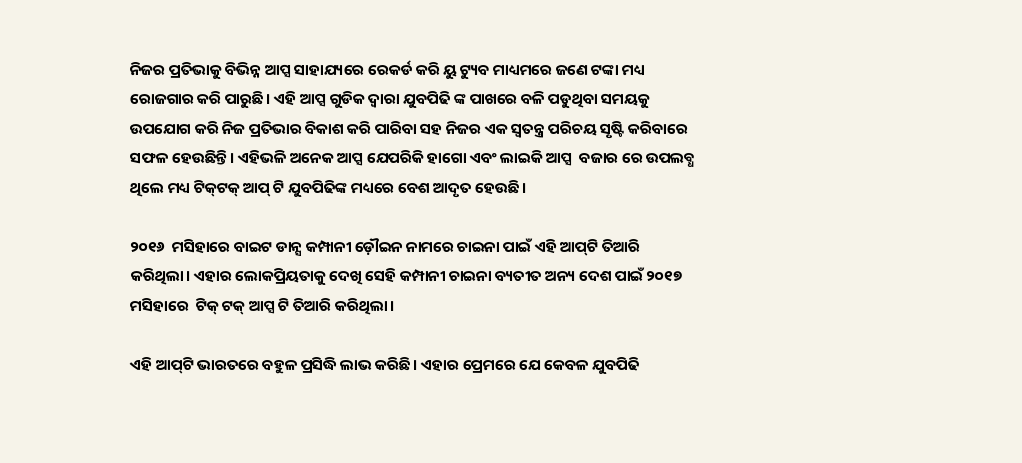ନିଜର ପ୍ରତିଭାକୁ ବିଭିନ୍ନ ଆପ୍ସ ସାହାଯ୍ୟରେ ରେକର୍ଡ କରି ୟୁ ଟ୍ୟୁବ ମାଧ୍ୟମରେ ଜଣେ ଟଙ୍କା ମଧ୍ୟ ରୋଜଗାର କରି ପାରୁଛି। ଏହି ଆପ୍ସ ଗୁଡିକ ଦ୍ଵାରା ଯୁବପିଢି ଙ୍କ ପାଖରେ ବଳି ପଡୁଥିବା ସମୟକୁ ଉପଯୋଗ କରି ନିଜ ପ୍ରତିଭାର ବିକାଶ କରି ପାରିବା ସହ ନିଜର ଏକ ସ୍ଵତନ୍ତ୍ର ପରିଚୟ ସୃଷ୍ଟି କରିବାରେ ସଫଳ ହେଉଛିନ୍ତି। ଏହିଭଳି ଅନେକ ଆପ୍ସ ଯେପରିକି ହାଗୋ ଏବଂ ଲାଇକି ଆପ୍ସ  ବଜାର ରେ ଉପଲବ୍ଧ ଥିଲେ ମଧ୍ୟ ଟିକ୍‌ଟକ୍‌ ଆପ୍ ଟି ଯୁବପିଢିଙ୍କ ମଧ୍ୟରେ ବେଶ ଆଦୃତ ହେଉଛି।

୨୦୧୬  ମସିହାରେ ବାଇଟ ଡାନ୍ସ କମ୍ପାନୀ ଡ଼ୌଇନ ନାମରେ ଚାଇନା ପାଇଁ ଏହି ଆପ୍‌ଟି ତିଆରି କରିଥିଲା। ଏହାର ଲୋକପ୍ରିୟତାକୁ ଦେଖି ସେହି କମ୍ପାନୀ ଚାଇନା ବ୍ୟତୀତ ଅନ୍ୟ ଦେଶ ପାଇଁ ୨୦୧୭ ମସିହାରେ  ଟିକ୍ ଟକ୍ ଆପ୍ସ ଟି ତିଆରି କରିଥିଲା।

ଏହି ଆପ୍‌ଟି ଭାରତରେ ବହୁଳ ପ୍ରସିଦ୍ଧି ଲାଭ କରିଛି। ଏହାର ପ୍ରେମରେ ଯେ କେବଳ ଯୁବପିଢି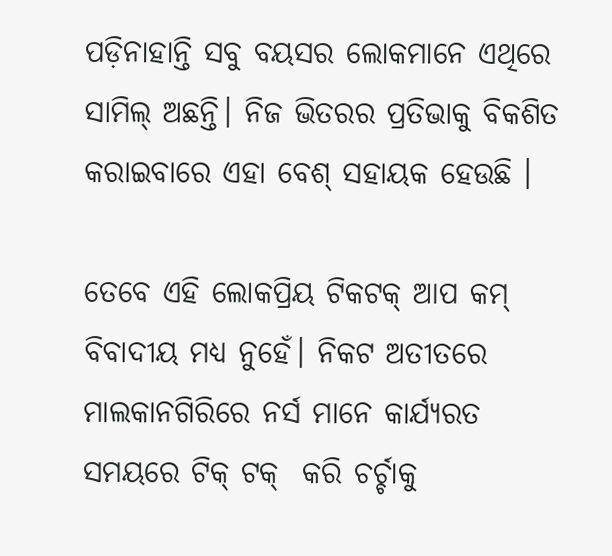ପଡ଼ିନାହାନ୍ତି ସବୁ ବୟସର ଲୋକମାନେ ଏଥିରେ ସାମିଲ୍‌ ଅଛନ୍ତି। ନିଜ ଭିତରର ପ୍ରତିଭାକୁ ବିକଶିତ କରାଇବାରେ ଏହା ବେଶ୍‌ ସହାୟକ ହେଉଛି ।

ତେବେ ଏହି ଲୋକପ୍ରିୟ ଟିକଟକ୍‌ ଆପ କମ୍‌ ବିବାଦୀୟ ମଧ୍ୟ ନୁହେଁ। ନିକଟ ଅତୀତରେ ମାଲକାନଗିରିରେ ନର୍ସ ମାନେ କାର୍ଯ୍ୟରତ ସମୟରେ ଟିକ୍ ଟକ୍  କରି ଚର୍ଚ୍ଚାକୁ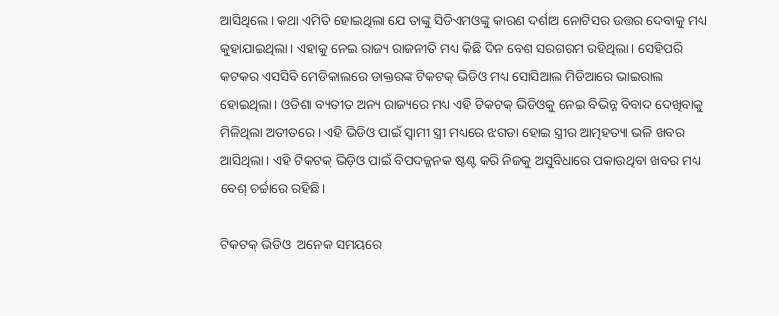ଆସିଥିଲେ । କଥା ଏମିତି ହୋଇଥିଲା ଯେ ତାଙ୍କୁ ସିଡିଏମଓଙ୍କୁ କାରଣ ଦର୍ଶାଅ ନୋଟିସର ଉତ୍ତର ଦେବାକୁ ମଧ୍ୟ କୁହାଯାଇଥିଲା। ଏହାକୁ ନେଇ ରାଜ୍ୟ ରାଜନୀତି ମଧ୍ୟ କିଛି ଦିନ ବେଶ ସରଗରମ ରହିଥିଲା। ସେହିପରି କଟକର ଏସସିବି ମେଡିକାଲରେ ଡାକ୍ତରଙ୍କ ଟିକଟକ୍‌ ଭିଡିଓ ମଧ୍ୟ ସୋସିଆଲ ମିଡିଆରେ ଭାଇରାଲ ହୋଇଥିଲା। ଓଡିଶା ବ୍ୟତୀତ ଅନ୍ୟ ରାଜ୍ୟରେ ମଧ୍ୟ ଏହି ଟିକଟକ୍‌ ଭିଡିଓକୁ ନେଇ ବିଭିନ୍ନ ବିବାଦ ଦେଖିବାକୁ ମିଳିଥିଲା ଅତୀତରେ। ଏହି ଭିଡିଓ ପାଇଁ ସ୍ଵାମୀ ସ୍ତ୍ରୀ ମଧ୍ୟରେ ଝଗଡା ହୋଇ ସ୍ତ୍ରୀର ଆତ୍ମହତ୍ୟା ଭଳି ଖବର ଆସିଥିଲା। ଏହି ଟିକଟକ୍‌ ଭିଡ଼ିଓ ପାଇଁ ବିପଦଜ୍ଜନକ ଷ୍ଟଣ୍ଟ କରି ନିଜକୁ ଅସୁବିଧାରେ ପକାଉଥିବା ଖବର ମଧ୍ୟ ବେଶ୍‌ ଚର୍ଚ୍ଚାରେ ରହିଛି।

ଟିକଟକ୍‌ ଭିଡିଓ  ଅନେକ ସମୟରେ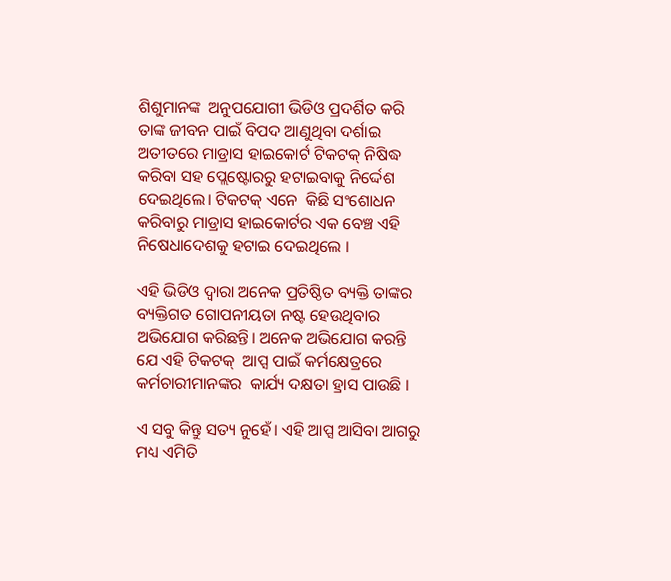ଶିଶୁମାନଙ୍କ  ଅନୁପଯୋଗୀ ଭିଡିଓ ପ୍ରଦର୍ଶିତ କରି ତାଙ୍କ ଜୀବନ ପାଇଁ ବିପଦ ଆଣୁଥିବା ଦର୍ଶାଇ ଅତୀତରେ ମାଡ୍ରାସ ହାଇକୋର୍ଟ ଟିକଟକ୍‌ ନିଷିଦ୍ଧ କରିବା ସହ ପ୍ଲେଷ୍ଟୋରରୁ ହଟାଇବାକୁ ନିର୍ଦ୍ଦେଶ ଦେଇଥିଲେ। ଟିକଟକ୍‌ ଏନେ  କିଛି ସଂଶୋଧନ କରିବାରୁ ମାଡ୍ରାସ ହାଇକୋର୍ଟର ଏକ ବେଞ୍ଚ ଏହି ନିଷେଧାଦେଶକୁ ହଟାଇ ଦେଇଥିଲେ ।

ଏହି ଭିଡିଓ ଦ୍ଵାରା ଅନେକ ପ୍ରତିଷ୍ଠିତ ବ୍ୟକ୍ତି ତାଙ୍କର ବ୍ୟକ୍ତିଗତ ଗୋପନୀୟତା ନଷ୍ଟ ହେଉଥିବାର ଅଭିଯୋଗ କରିଛନ୍ତି। ଅନେକ ଅଭିଯୋଗ କରନ୍ତି ଯେ ଏହି ଟିକଟକ୍‌  ଆପ୍ସ ପାଇଁ କର୍ମକ୍ଷେତ୍ରରେ କର୍ମଚାରୀମାନଙ୍କର  କାର୍ଯ୍ୟ ଦକ୍ଷତା ହ୍ରାସ ପାଉଛି ।

ଏ ସବୁ କିନ୍ତୁ ସତ୍ୟ ନୁହେଁ। ଏହି ଆପ୍ସ ଆସିବା ଆଗରୁ ମଧ୍ୟ ଏମିତି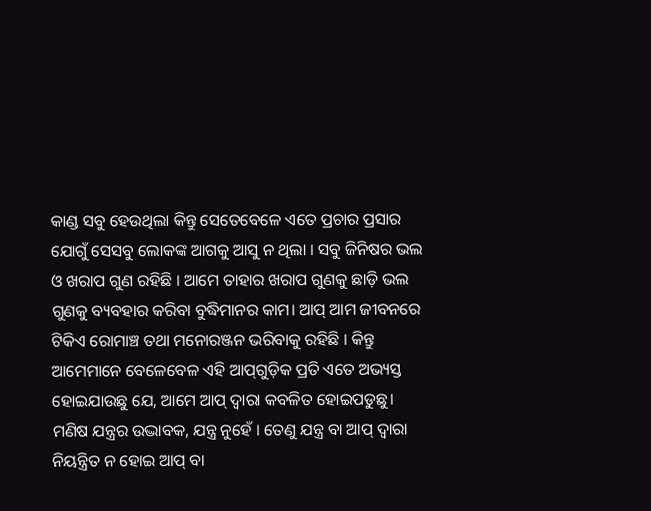କାଣ୍ଡ ସବୁ ହେଉଥିଲା କିନ୍ତୁ ସେତେବେଳେ ଏତେ ପ୍ରଚାର ପ୍ରସାର ଯୋଗୁଁ ସେସବୁ ଲୋକଙ୍କ ଆଗକୁ ଆସୁ ନ ଥିଲା । ସବୁ ଜିନିଷର ଭଲ ଓ ଖରାପ ଗୁଣ ରହିଛି । ଆମେ ତାହାର ଖରାପ ଗୁଣକୁ ଛାଡ଼ି ଭଲ ଗୁଣକୁ ବ୍ୟବହାର କରିବା ବୁଦ୍ଧିମାନର କାମ। ଆପ୍‌ ଆମ ଜୀବନରେ ଟିକିଏ ରୋମାଞ୍ଚ ତଥା ମନୋରଞ୍ଜନ ଭରିବାକୁ ରହିଛି । କିନ୍ତୁ ଆମେମାନେ ବେଳେବେଳ ଏହି ଆପ୍‌ଗୁଡ଼ିକ ପ୍ରତି ଏତେ ଅଭ୍ୟସ୍ତ ହୋଇଯାଉଛୁ ଯେ, ଆମେ ଆପ୍‌ ଦ୍ବାରା କବଳିତ ହୋଇପଡୁଛୁ। ମଣିଷ ଯନ୍ତ୍ରର ଉଦ୍ଭାବକ, ଯନ୍ତ୍ର ନୁହେଁ । ତେଣୁ ଯନ୍ତ୍ର ବା ଆପ୍‌ ଦ୍ବାରା ନିୟନ୍ତ୍ରିତ ନ ହୋଇ ଆପ୍‌ ବା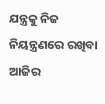ଯନ୍ତ୍ରକୁ ନିଜ ନିୟନ୍ତ୍ରଣରେ ରଖିବା ଆଜିର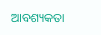ଆବଶ୍ୟକତା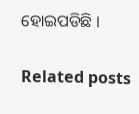ହୋଇପଡିଛି ।

Related posts